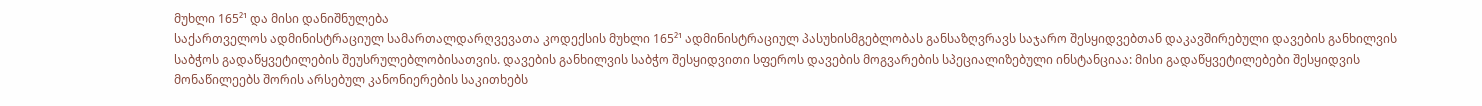მუხლი 165²¹ და მისი დანიშნულება
საქართველოს ადმინისტრაციულ სამართალდარღვევათა კოდექსის მუხლი 165²¹ ადმინისტრაციულ პასუხისმგებლობას განსაზღვრავს საჯარო შესყიდვებთან დაკავშირებული დავების განხილვის საბჭოს გადაწყვეტილების შეუსრულებლობისათვის. დავების განხილვის საბჭო შესყიდვითი სფეროს დავების მოგვარების სპეციალიზებული ინსტანციაა: მისი გადაწყვეტილებები შესყიდვის მონაწილეებს შორის არსებულ კანონიერების საკითხებს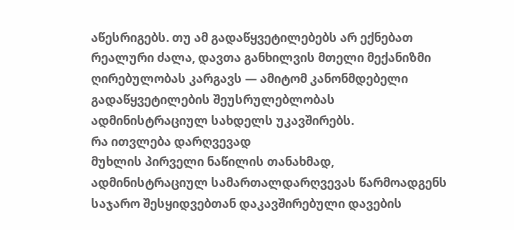აწესრიგებს. თუ ამ გადაწყვეტილებებს არ ექნებათ რეალური ძალა, დავთა განხილვის მთელი მექანიზმი ღირებულობას კარგავს — ამიტომ კანონმდებელი გადაწყვეტილების შეუსრულებლობას ადმინისტრაციულ სახდელს უკავშირებს.
რა ითვლება დარღვევად
მუხლის პირველი ნაწილის თანახმად, ადმინისტრაციულ სამართალდარღვევას წარმოადგენს საჯარო შესყიდვებთან დაკავშირებული დავების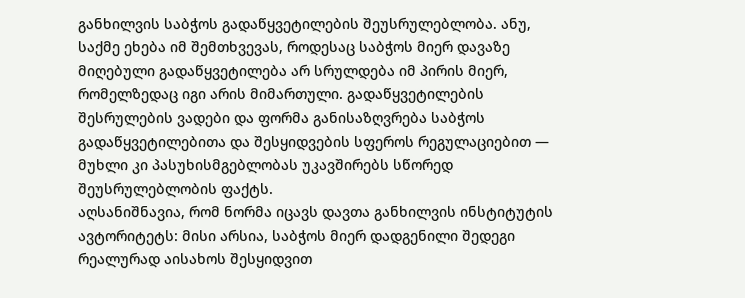განხილვის საბჭოს გადაწყვეტილების შეუსრულებლობა. ანუ, საქმე ეხება იმ შემთხვევას, როდესაც საბჭოს მიერ დავაზე მიღებული გადაწყვეტილება არ სრულდება იმ პირის მიერ, რომელზედაც იგი არის მიმართული. გადაწყვეტილების შესრულების ვადები და ფორმა განისაზღვრება საბჭოს გადაწყვეტილებითა და შესყიდვების სფეროს რეგულაციებით — მუხლი კი პასუხისმგებლობას უკავშირებს სწორედ შეუსრულებლობის ფაქტს.
აღსანიშნავია, რომ ნორმა იცავს დავთა განხილვის ინსტიტუტის ავტორიტეტს: მისი არსია, საბჭოს მიერ დადგენილი შედეგი რეალურად აისახოს შესყიდვით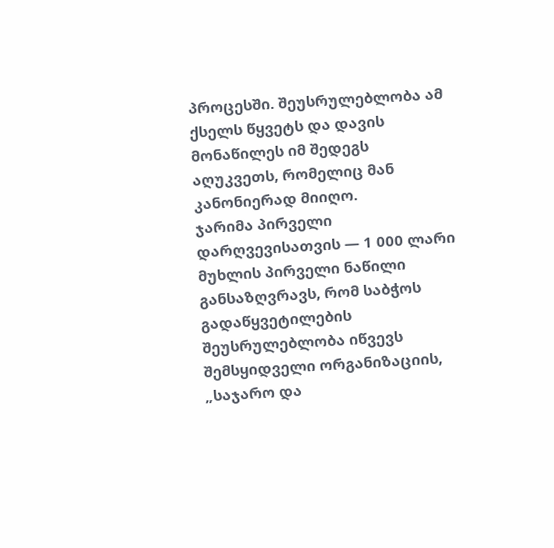პროცესში. შეუსრულებლობა ამ ქსელს წყვეტს და დავის მონაწილეს იმ შედეგს აღუკვეთს, რომელიც მან კანონიერად მიიღო.
ჯარიმა პირველი დარღვევისათვის — 1 000 ლარი
მუხლის პირველი ნაწილი განსაზღვრავს, რომ საბჭოს გადაწყვეტილების შეუსრულებლობა იწვევს შემსყიდველი ორგანიზაციის, „საჯარო და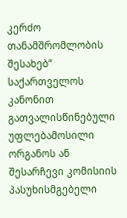კერძო თანამშრომლობის შესახებ“ საქართველოს კანონით გათვალისწინებული უფლებამოსილი ორგანოს ან შესარჩევი კომისიის პასუხისმგებელი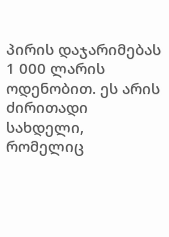პირის დაჯარიმებას 1 000 ლარის ოდენობით. ეს არის ძირითადი სახდელი, რომელიც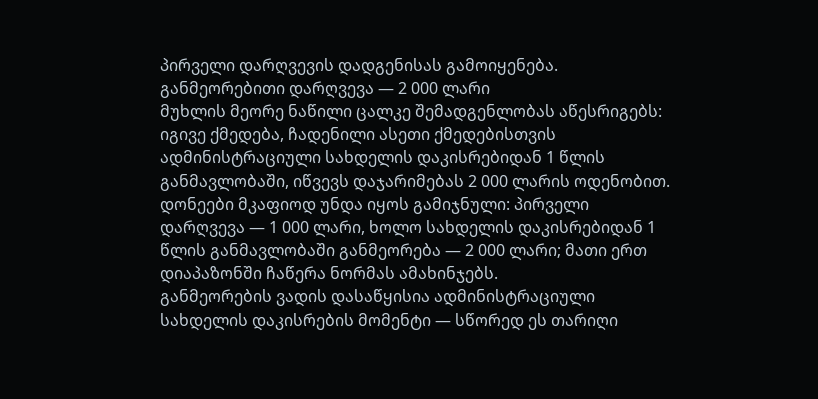პირველი დარღვევის დადგენისას გამოიყენება.
განმეორებითი დარღვევა — 2 000 ლარი
მუხლის მეორე ნაწილი ცალკე შემადგენლობას აწესრიგებს: იგივე ქმედება, ჩადენილი ასეთი ქმედებისთვის ადმინისტრაციული სახდელის დაკისრებიდან 1 წლის განმავლობაში, იწვევს დაჯარიმებას 2 000 ლარის ოდენობით. დონეები მკაფიოდ უნდა იყოს გამიჯნული: პირველი დარღვევა — 1 000 ლარი, ხოლო სახდელის დაკისრებიდან 1 წლის განმავლობაში განმეორება — 2 000 ლარი; მათი ერთ დიაპაზონში ჩაწერა ნორმას ამახინჯებს.
განმეორების ვადის დასაწყისია ადმინისტრაციული სახდელის დაკისრების მომენტი — სწორედ ეს თარიღი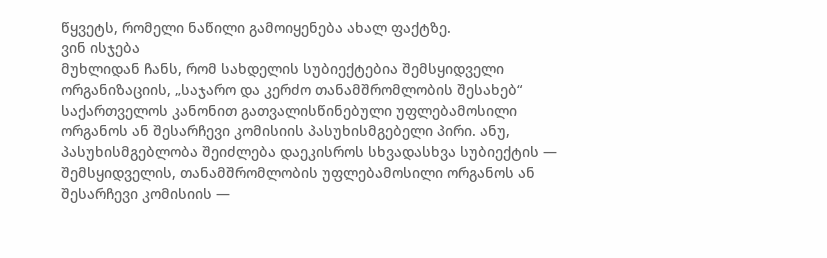წყვეტს, რომელი ნაწილი გამოიყენება ახალ ფაქტზე.
ვინ ისჯება
მუხლიდან ჩანს, რომ სახდელის სუბიექტებია შემსყიდველი ორგანიზაციის, „საჯარო და კერძო თანამშრომლობის შესახებ“ საქართველოს კანონით გათვალისწინებული უფლებამოსილი ორგანოს ან შესარჩევი კომისიის პასუხისმგებელი პირი. ანუ, პასუხისმგებლობა შეიძლება დაეკისროს სხვადასხვა სუბიექტის — შემსყიდველის, თანამშრომლობის უფლებამოსილი ორგანოს ან შესარჩევი კომისიის —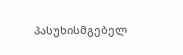პასუხისმგებელ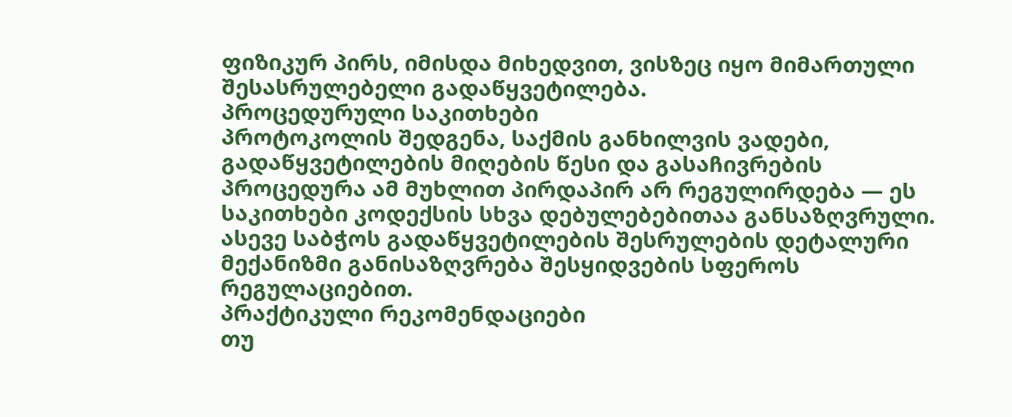ფიზიკურ პირს, იმისდა მიხედვით, ვისზეც იყო მიმართული შესასრულებელი გადაწყვეტილება.
პროცედურული საკითხები
პროტოკოლის შედგენა, საქმის განხილვის ვადები, გადაწყვეტილების მიღების წესი და გასაჩივრების პროცედურა ამ მუხლით პირდაპირ არ რეგულირდება — ეს საკითხები კოდექსის სხვა დებულებებითაა განსაზღვრული. ასევე საბჭოს გადაწყვეტილების შესრულების დეტალური მექანიზმი განისაზღვრება შესყიდვების სფეროს რეგულაციებით.
პრაქტიკული რეკომენდაციები
თუ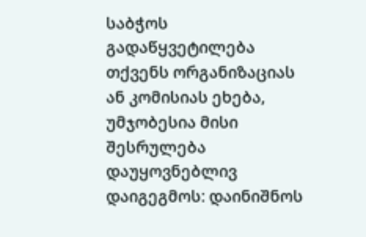საბჭოს გადაწყვეტილება თქვენს ორგანიზაციას ან კომისიას ეხება, უმჯობესია მისი შესრულება დაუყოვნებლივ დაიგეგმოს: დაინიშნოს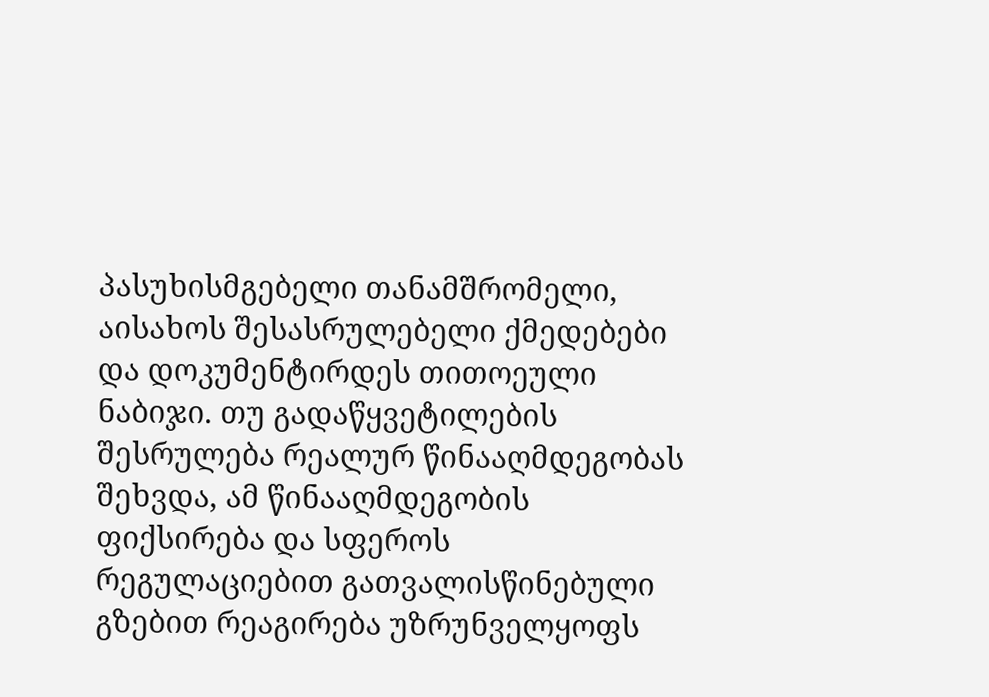პასუხისმგებელი თანამშრომელი, აისახოს შესასრულებელი ქმედებები და დოკუმენტირდეს თითოეული ნაბიჯი. თუ გადაწყვეტილების შესრულება რეალურ წინააღმდეგობას შეხვდა, ამ წინააღმდეგობის ფიქსირება და სფეროს რეგულაციებით გათვალისწინებული გზებით რეაგირება უზრუნველყოფს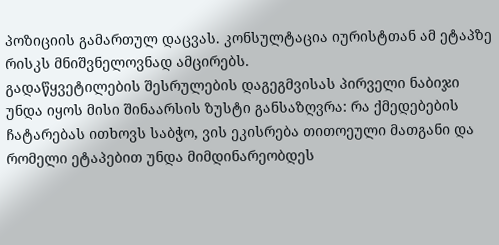პოზიციის გამართულ დაცვას. კონსულტაცია იურისტთან ამ ეტაპზე რისკს მნიშვნელოვნად ამცირებს.
გადაწყვეტილების შესრულების დაგეგმვისას პირველი ნაბიჯი უნდა იყოს მისი შინაარსის ზუსტი განსაზღვრა: რა ქმედებების ჩატარებას ითხოვს საბჭო, ვის ეკისრება თითოეული მათგანი და რომელი ეტაპებით უნდა მიმდინარეობდეს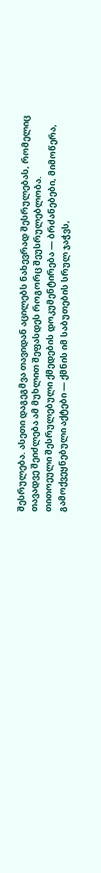შესრულება. ასეთი დაგეგმვა თავიდან აცილებს ნახევრად შესრულებას, რომელიც თავადვე შეიძლება ამ მუხლით შეფასდეს როგორც შეუსრულებლობა.
თითოეული შესრულებული ქმედების დოკუმენტირება — ბრძანებები, მიმოწერა, გამოქვეყნებული აქტები — ქმნის იმ საბუთების სრულ ჯაჭვს,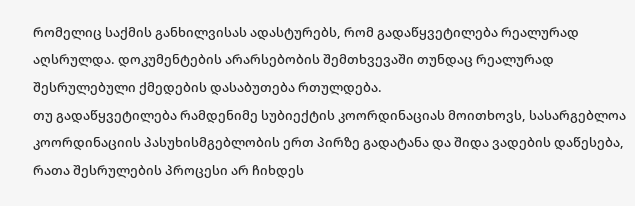რომელიც საქმის განხილვისას ადასტურებს, რომ გადაწყვეტილება რეალურად აღსრულდა. დოკუმენტების არარსებობის შემთხვევაში თუნდაც რეალურად შესრულებული ქმედების დასაბუთება რთულდება.
თუ გადაწყვეტილება რამდენიმე სუბიექტის კოორდინაციას მოითხოვს, სასარგებლოა კოორდინაციის პასუხისმგებლობის ერთ პირზე გადატანა და შიდა ვადების დაწესება, რათა შესრულების პროცესი არ ჩიხდეს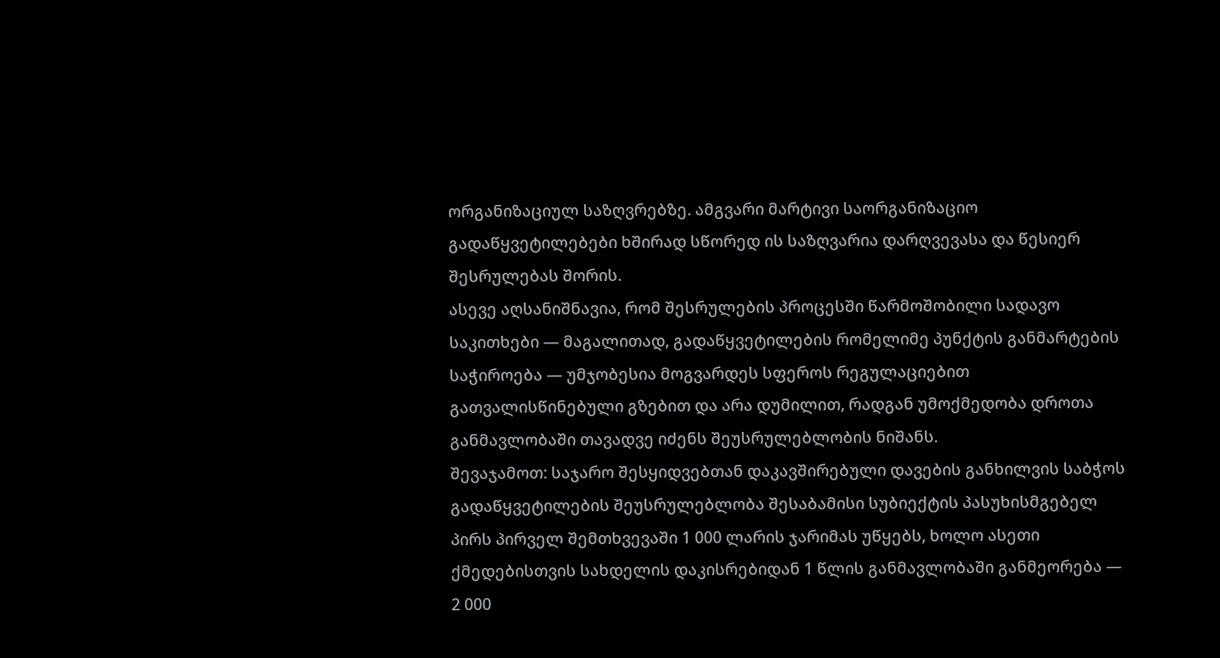ორგანიზაციულ საზღვრებზე. ამგვარი მარტივი საორგანიზაციო გადაწყვეტილებები ხშირად სწორედ ის საზღვარია დარღვევასა და წესიერ შესრულებას შორის.
ასევე აღსანიშნავია, რომ შესრულების პროცესში წარმოშობილი სადავო საკითხები — მაგალითად, გადაწყვეტილების რომელიმე პუნქტის განმარტების საჭიროება — უმჯობესია მოგვარდეს სფეროს რეგულაციებით გათვალისწინებული გზებით და არა დუმილით, რადგან უმოქმედობა დროთა განმავლობაში თავადვე იძენს შეუსრულებლობის ნიშანს.
შევაჯამოთ: საჯარო შესყიდვებთან დაკავშირებული დავების განხილვის საბჭოს გადაწყვეტილების შეუსრულებლობა შესაბამისი სუბიექტის პასუხისმგებელ პირს პირველ შემთხვევაში 1 000 ლარის ჯარიმას უწყებს, ხოლო ასეთი ქმედებისთვის სახდელის დაკისრებიდან 1 წლის განმავლობაში განმეორება — 2 000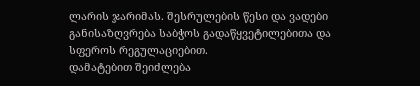ლარის ჯარიმას. შესრულების წესი და ვადები განისაზღვრება საბჭოს გადაწყვეტილებითა და სფეროს რეგულაციებით.
დამატებით შეიძლება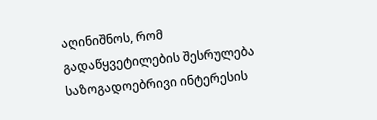აღინიშნოს, რომ გადაწყვეტილების შესრულება საზოგადოებრივი ინტერესის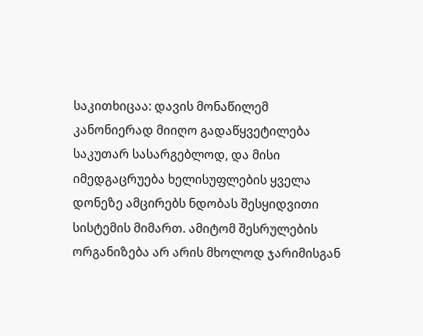საკითხიცაა: დავის მონაწილემ კანონიერად მიიღო გადაწყვეტილება საკუთარ სასარგებლოდ, და მისი იმედგაცრუება ხელისუფლების ყველა დონეზე ამცირებს ნდობას შესყიდვითი სისტემის მიმართ. ამიტომ შესრულების ორგანიზება არ არის მხოლოდ ჯარიმისგან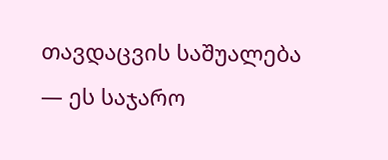თავდაცვის საშუალება — ეს საჯარო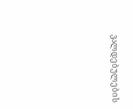ვალდებულების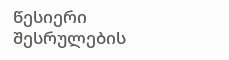წესიერი შესრულების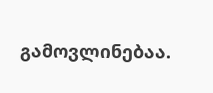გამოვლინებაა.